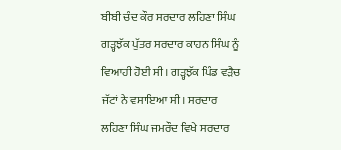ਬੀਬੀ ਚੰਦ ਕੌਰ ਸਰਦਾਰ ਲਹਿਣਾ ਸਿੰਘ ਗੜ੍ਹਝੱਕ ਪੁੱਤਰ ਸਰਦਾਰ ਕਾਹਨ ਸਿੰਘ ਨੂੰ ਵਿਆਹੀ ਹੋਈ ਸੀ। ਗੜ੍ਹਝੱਕ ਪਿੰਡ ਵੜੈਚ ਜੱਟਾਂ ਨੇ ਵਸਾਇਆ ਸੀ। ਸਰਦਾਰ ਲਹਿਣਾ ਸਿੰਘ ਜਮਰੌਦ ਵਿਖੇ ਸਰਦਾਰ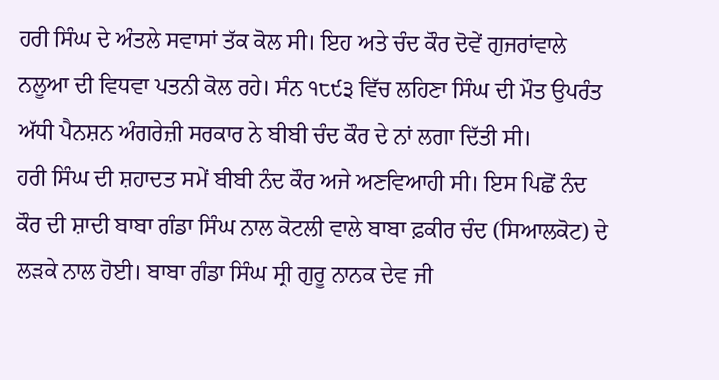ਹਰੀ ਸਿੰਘ ਦੇ ਅੰਤਲੇ ਸਵਾਸਾਂ ਤੱਕ ਕੋਲ ਸੀ। ਇਹ ਅਤੇ ਚੰਦ ਕੌਰ ਦੋਵੇਂ ਗੁਜਰਾਂਵਾਲੇ ਨਲੂਆ ਦੀ ਵਿਧਵਾ ਪਤਨੀ ਕੋਲ ਰਹੇ। ਸੰਨ ੧੮੯੩ ਵਿੱਚ ਲਹਿਣਾ ਸਿੰਘ ਦੀ ਮੌਤ ਉਪਰੰਤ ਅੱਧੀ ਪੈਨਸ਼ਨ ਅੰਗਰੇਜ਼ੀ ਸਰਕਾਰ ਨੇ ਬੀਬੀ ਚੰਦ ਕੌਰ ਦੇ ਨਾਂ ਲਗਾ ਦਿੱਤੀ ਸੀ।
ਹਰੀ ਸਿੰਘ ਦੀ ਸ਼ਹਾਦਤ ਸਮੇਂ ਬੀਬੀ ਨੰਦ ਕੌਰ ਅਜੇ ਅਣਵਿਆਹੀ ਸੀ। ਇਸ ਪਿਛੋਂ ਨੰਦ ਕੌਰ ਦੀ ਸ਼ਾਦੀ ਬਾਬਾ ਗੰਡਾ ਸਿੰਘ ਨਾਲ ਕੋਟਲੀ ਵਾਲੇ ਬਾਬਾ ਫ਼ਕੀਰ ਚੰਦ (ਸਿਆਲਕੋਟ) ਦੇ ਲੜਕੇ ਨਾਲ ਹੋਈ। ਬਾਬਾ ਗੰਡਾ ਸਿੰਘ ਸ੍ਰੀ ਗੁਰੂ ਨਾਨਕ ਦੇਵ ਜੀ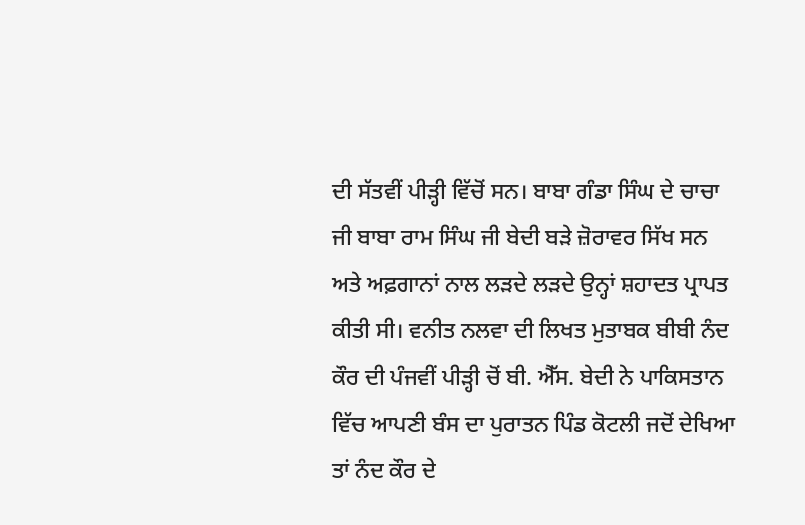ਦੀ ਸੱਤਵੀਂ ਪੀੜ੍ਹੀ ਵਿੱਚੋਂ ਸਨ। ਬਾਬਾ ਗੰਡਾ ਸਿੰਘ ਦੇ ਚਾਚਾ ਜੀ ਬਾਬਾ ਰਾਮ ਸਿੰਘ ਜੀ ਬੇਦੀ ਬੜੇ ਜ਼ੋਰਾਵਰ ਸਿੱਖ ਸਨ ਅਤੇ ਅਫ਼ਗਾਨਾਂ ਨਾਲ ਲੜਦੇ ਲੜਦੇ ਉਨ੍ਹਾਂ ਸ਼ਹਾਦਤ ਪ੍ਰਾਪਤ ਕੀਤੀ ਸੀ। ਵਨੀਤ ਨਲਵਾ ਦੀ ਲਿਖਤ ਮੁਤਾਬਕ ਬੀਬੀ ਨੰਦ ਕੌਰ ਦੀ ਪੰਜਵੀਂ ਪੀੜ੍ਹੀ ਚੋਂ ਬੀ. ਐੱਸ. ਬੇਦੀ ਨੇ ਪਾਕਿਸਤਾਨ ਵਿੱਚ ਆਪਣੀ ਬੰਸ ਦਾ ਪੁਰਾਤਨ ਪਿੰਡ ਕੋਟਲੀ ਜਦੋਂ ਦੇਖਿਆ ਤਾਂ ਨੰਦ ਕੌਰ ਦੇ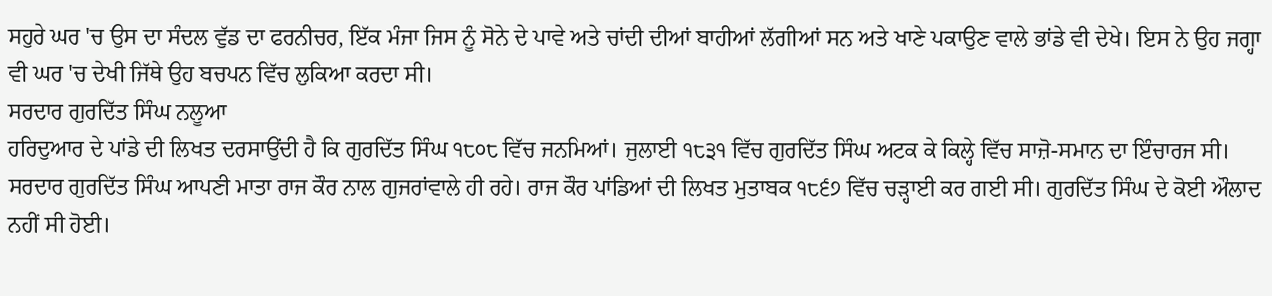ਸਹੁਰੇ ਘਰ 'ਚ ਉਸ ਦਾ ਸੰਦਲ ਵੁੱਡ ਦਾ ਫਰਨੀਚਰ, ਇੱਕ ਮੰਜਾ ਜਿਸ ਨੂੰ ਸੋਨੇ ਦੇ ਪਾਵੇ ਅਤੇ ਚਾਂਦੀ ਦੀਆਂ ਬਾਹੀਆਂ ਲੱਗੀਆਂ ਸਨ ਅਤੇ ਖਾਣੇ ਪਕਾਉਣ ਵਾਲੇ ਭਾਂਡੇ ਵੀ ਦੇਖੇ। ਇਸ ਨੇ ਉਹ ਜਗ੍ਹਾ ਵੀ ਘਰ 'ਚ ਦੇਖੀ ਜਿੱਥੇ ਉਹ ਬਚਪਨ ਵਿੱਚ ਲੁਕਿਆ ਕਰਦਾ ਸੀ।
ਸਰਦਾਰ ਗੁਰਦਿੱਤ ਸਿੰਘ ਨਲੂਆ
ਹਰਿਦੁਆਰ ਦੇ ਪਾਂਡੇ ਦੀ ਲਿਖਤ ਦਰਸਾਉਂਦੀ ਹੈ ਕਿ ਗੁਰਦਿੱਤ ਸਿੰਘ ੧੮੦੮ ਵਿੱਚ ਜਨਮਿਆਂ। ਜੁਲਾਈ ੧੮੩੧ ਵਿੱਚ ਗੁਰਦਿੱਤ ਸਿੰਘ ਅਟਕ ਕੇ ਕਿਲ੍ਹੇ ਵਿੱਚ ਸਾਜ਼ੋ-ਸਮਾਨ ਦਾ ਇੰਚਾਰਜ ਸੀ। ਸਰਦਾਰ ਗੁਰਦਿੱਤ ਸਿੰਘ ਆਪਣੀ ਮਾਤਾ ਰਾਜ ਕੌਰ ਨਾਲ ਗੁਜਰਾਂਵਾਲੇ ਹੀ ਰਹੇ। ਰਾਜ ਕੌਰ ਪਾਂਡਿਆਂ ਦੀ ਲਿਖਤ ਮੁਤਾਬਕ ੧੮੬੭ ਵਿੱਚ ਚੜ੍ਹਾਈ ਕਰ ਗਈ ਸੀ। ਗੁਰਦਿੱਤ ਸਿੰਘ ਦੇ ਕੋਈ ਔਲਾਦ ਨਹੀਂ ਸੀ ਹੋਈ।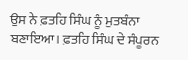ਉਸ ਨੇ ਫ਼ਤਹਿ ਸਿੰਘ ਨੂੰ ਮੁਤਬੰਨਾ ਬਣਾਇਆ। ਫ਼ਤਹਿ ਸਿੰਘ ਦੇ ਸੰਪੂਰਨ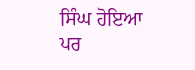ਸਿੰਘ ਹੋਇਆ ਪਰ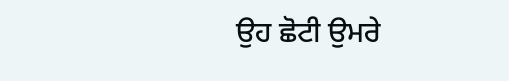ਉਹ ਛੋਟੀ ਉਮਰੇ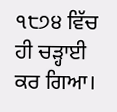੧੮੭੪ ਵਿੱਚ ਹੀ ਚੜ੍ਹਾਈ ਕਰ ਗਿਆ।